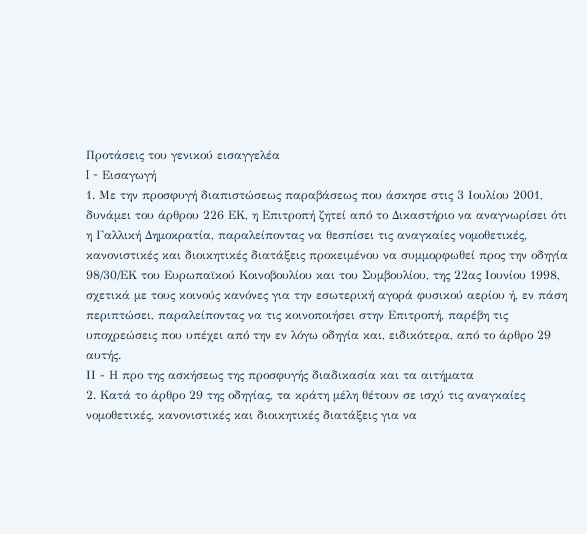Προτάσεις του γενικού εισαγγελέα
I - Εισαγωγή
1. Με την προσφυγή διαπιστώσεως παραβάσεως που άσκησε στις 3 Ιουλίου 2001, δυνάμει του άρθρου 226 ΕΚ, η Επιτροπή ζητεί από το Δικαστήριο να αναγνωρίσει ότι η Γαλλική Δημοκρατία, παραλείποντας να θεσπίσει τις αναγκαίες νομοθετικές, κανονιστικές και διοικητικές διατάξεις προκειμένου να συμμορφωθεί προς την οδηγία 98/30/ΕΚ του Ευρωπαϊκού Κοινοβουλίου και του Συμβουλίου, της 22ας Ιουνίου 1998, σχετικά με τους κοινούς κανόνες για την εσωτερική αγορά φυσικού αερίου ή, εν πάση περιπτώσει, παραλείποντας να τις κοινοποιήσει στην Επιτροπή, παρέβη τις υποχρεώσεις που υπέχει από την εν λόγω οδηγία και, ειδικότερα, από το άρθρο 29 αυτής.
ΙΙ - Η προ της ασκήσεως της προσφυγής διαδικασία και τα αιτήματα
2. Κατά το άρθρο 29 της οδηγίας, τα κράτη μέλη θέτουν σε ισχύ τις αναγκαίες νομοθετικές, κανονιστικές και διοικητικές διατάξεις για να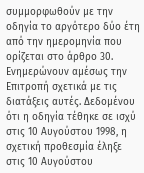συμμορφωθούν με την οδηγία το αργότερο δύο έτη από την ημερομηνία που ορίζεται στο άρθρο 30. Ενημερώνουν αμέσως την Επιτροπή σχετικά με τις διατάξεις αυτές. Δεδομένου ότι η οδηγία τέθηκε σε ισχύ στις 10 Αυγούστου 1998, η σχετική προθεσμία έληξε στις 10 Αυγούστου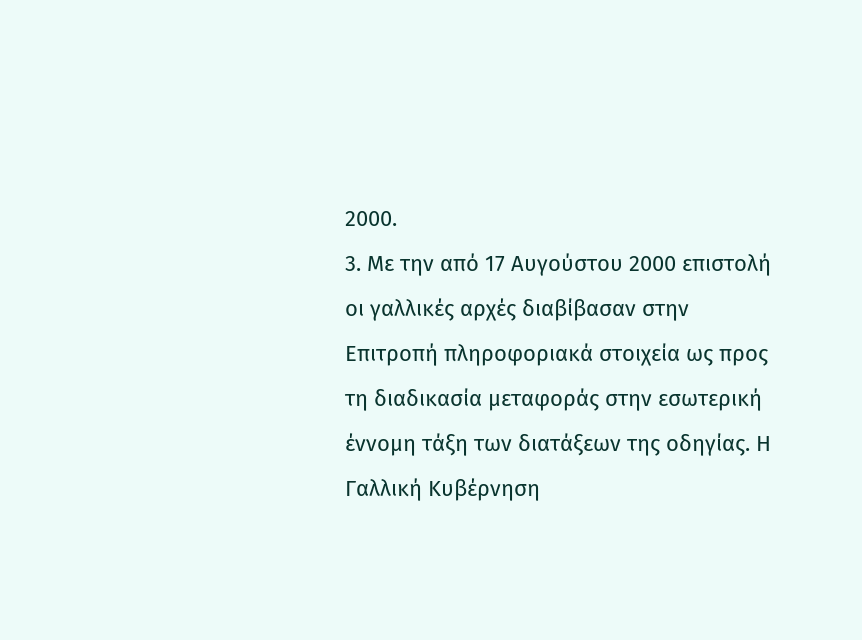2000.
3. Με την από 17 Αυγούστου 2000 επιστολή οι γαλλικές αρχές διαβίβασαν στην Επιτροπή πληροφοριακά στοιχεία ως προς τη διαδικασία μεταφοράς στην εσωτερική έννομη τάξη των διατάξεων της οδηγίας. Η Γαλλική Κυβέρνηση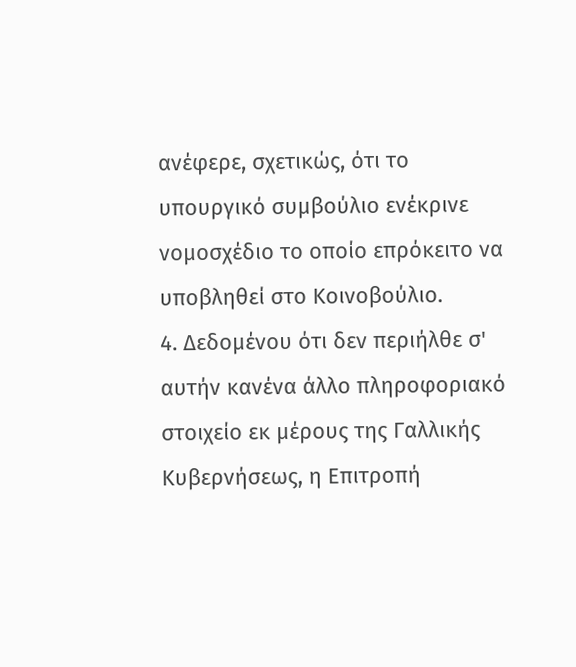ανέφερε, σχετικώς, ότι το υπουργικό συμβούλιο ενέκρινε νομοσχέδιο το οποίο επρόκειτο να υποβληθεί στο Κοινοβούλιο.
4. Δεδομένου ότι δεν περιήλθε σ' αυτήν κανένα άλλο πληροφοριακό στοιχείο εκ μέρους της Γαλλικής Κυβερνήσεως, η Επιτροπή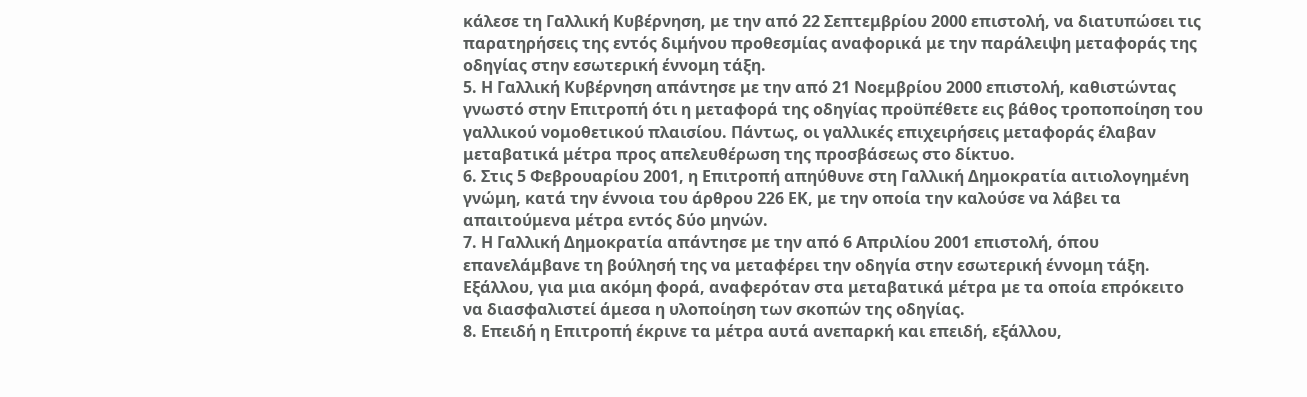κάλεσε τη Γαλλική Κυβέρνηση, με την από 22 Σεπτεμβρίου 2000 επιστολή, να διατυπώσει τις παρατηρήσεις της εντός διμήνου προθεσμίας αναφορικά με την παράλειψη μεταφοράς της οδηγίας στην εσωτερική έννομη τάξη.
5. Η Γαλλική Κυβέρνηση απάντησε με την από 21 Νοεμβρίου 2000 επιστολή, καθιστώντας γνωστό στην Επιτροπή ότι η μεταφορά της οδηγίας προϋπέθετε εις βάθος τροποποίηση του γαλλικού νομοθετικού πλαισίου. Πάντως, οι γαλλικές επιχειρήσεις μεταφοράς έλαβαν μεταβατικά μέτρα προς απελευθέρωση της προσβάσεως στο δίκτυο.
6. Στις 5 Φεβρουαρίου 2001, η Επιτροπή απηύθυνε στη Γαλλική Δημοκρατία αιτιολογημένη γνώμη, κατά την έννοια του άρθρου 226 ΕΚ, με την οποία την καλούσε να λάβει τα απαιτούμενα μέτρα εντός δύο μηνών.
7. Η Γαλλική Δημοκρατία απάντησε με την από 6 Απριλίου 2001 επιστολή, όπου επανελάμβανε τη βούλησή της να μεταφέρει την οδηγία στην εσωτερική έννομη τάξη. Εξάλλου, για μια ακόμη φορά, αναφερόταν στα μεταβατικά μέτρα με τα οποία επρόκειτο να διασφαλιστεί άμεσα η υλοποίηση των σκοπών της οδηγίας.
8. Επειδή η Επιτροπή έκρινε τα μέτρα αυτά ανεπαρκή και επειδή, εξάλλου,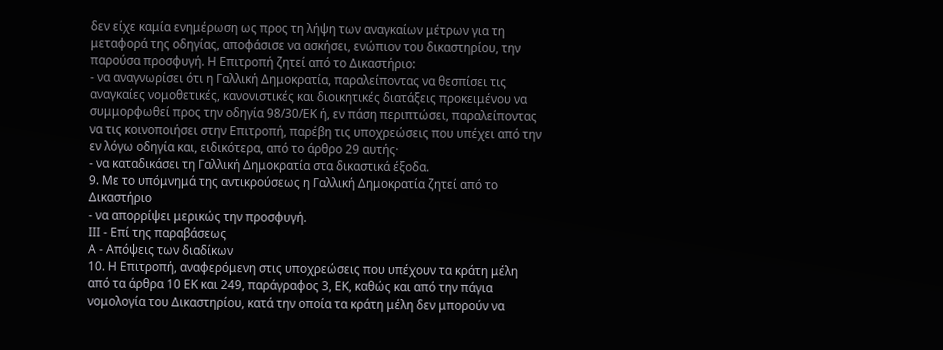δεν είχε καμία ενημέρωση ως προς τη λήψη των αναγκαίων μέτρων για τη μεταφορά της οδηγίας, αποφάσισε να ασκήσει, ενώπιον του δικαστηρίου, την παρούσα προσφυγή. Η Επιτροπή ζητεί από το Δικαστήριο:
- να αναγνωρίσει ότι η Γαλλική Δημοκρατία, παραλείποντας να θεσπίσει τις αναγκαίες νομοθετικές, κανονιστικές και διοικητικές διατάξεις προκειμένου να συμμορφωθεί προς την οδηγία 98/30/ΕΚ ή, εν πάση περιπτώσει, παραλείποντας να τις κοινοποιήσει στην Επιτροπή, παρέβη τις υποχρεώσεις που υπέχει από την εν λόγω οδηγία και, ειδικότερα, από το άρθρο 29 αυτής·
- να καταδικάσει τη Γαλλική Δημοκρατία στα δικαστικά έξοδα.
9. Με το υπόμνημά της αντικρούσεως η Γαλλική Δημοκρατία ζητεί από το Δικαστήριο
- να απορρίψει μερικώς την προσφυγή.
ΙΙΙ - Επί της παραβάσεως
Α - Απόψεις των διαδίκων
10. Η Επιτροπή, αναφερόμενη στις υποχρεώσεις που υπέχουν τα κράτη μέλη από τα άρθρα 10 ΕΚ και 249, παράγραφος 3, ΕΚ, καθώς και από την πάγια νομολογία του Δικαστηρίου, κατά την οποία τα κράτη μέλη δεν μπορούν να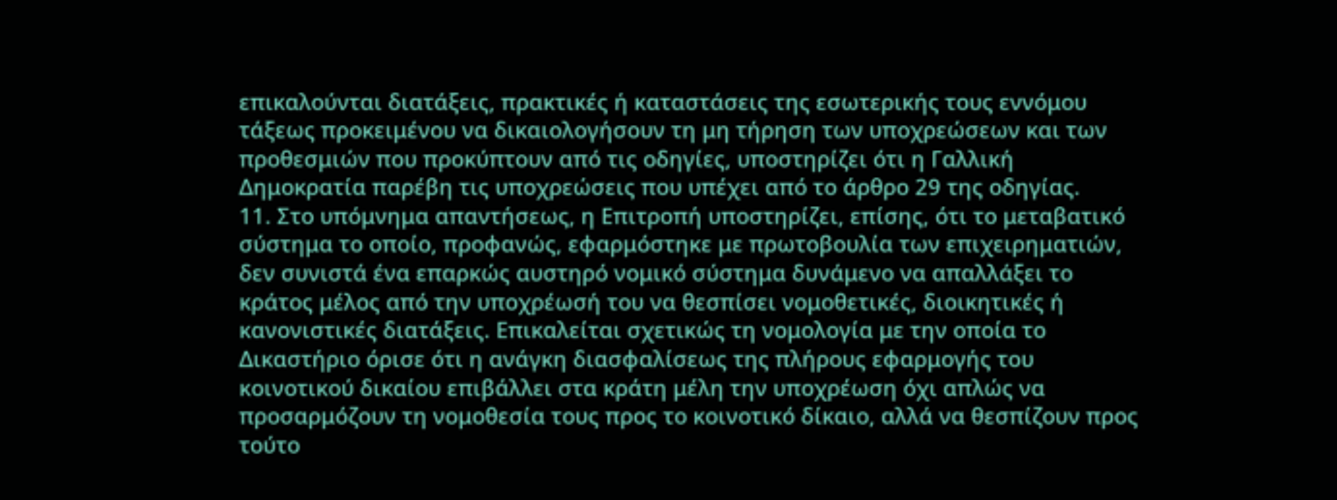επικαλούνται διατάξεις, πρακτικές ή καταστάσεις της εσωτερικής τους εννόμου τάξεως προκειμένου να δικαιολογήσουν τη μη τήρηση των υποχρεώσεων και των προθεσμιών που προκύπτουν από τις οδηγίες, υποστηρίζει ότι η Γαλλική Δημοκρατία παρέβη τις υποχρεώσεις που υπέχει από το άρθρο 29 της οδηγίας.
11. Στο υπόμνημα απαντήσεως, η Επιτροπή υποστηρίζει, επίσης, ότι το μεταβατικό σύστημα το οποίο, προφανώς, εφαρμόστηκε με πρωτοβουλία των επιχειρηματιών, δεν συνιστά ένα επαρκώς αυστηρό νομικό σύστημα δυνάμενο να απαλλάξει το κράτος μέλος από την υποχρέωσή του να θεσπίσει νομοθετικές, διοικητικές ή κανονιστικές διατάξεις. Επικαλείται σχετικώς τη νομολογία με την οποία το Δικαστήριο όρισε ότι η ανάγκη διασφαλίσεως της πλήρους εφαρμογής του κοινοτικού δικαίου επιβάλλει στα κράτη μέλη την υποχρέωση όχι απλώς να προσαρμόζουν τη νομοθεσία τους προς το κοινοτικό δίκαιο, αλλά να θεσπίζουν προς τούτο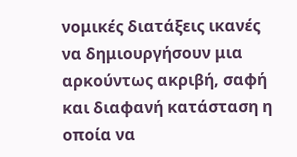νομικές διατάξεις ικανές να δημιουργήσουν μια αρκούντως ακριβή, σαφή και διαφανή κατάσταση η οποία να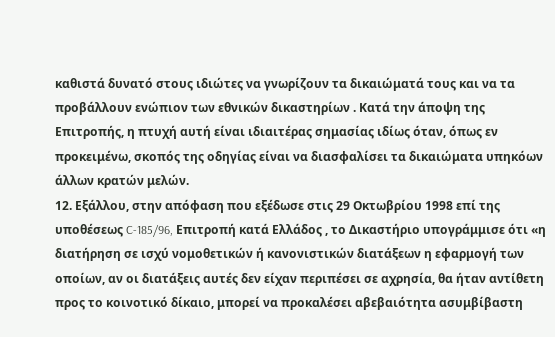καθιστά δυνατό στους ιδιώτες να γνωρίζουν τα δικαιώματά τους και να τα προβάλλουν ενώπιον των εθνικών δικαστηρίων . Κατά την άποψη της Επιτροπής, η πτυχή αυτή είναι ιδιαιτέρας σημασίας ιδίως όταν, όπως εν προκειμένω, σκοπός της οδηγίας είναι να διασφαλίσει τα δικαιώματα υπηκόων άλλων κρατών μελών.
12. Εξάλλου, στην απόφαση που εξέδωσε στις 29 Οκτωβρίου 1998 επί της υποθέσεως C-185/96, Επιτροπή κατά Ελλάδος , το Δικαστήριο υπογράμμισε ότι «η διατήρηση σε ισχύ νομοθετικών ή κανονιστικών διατάξεων η εφαρμογή των οποίων, αν οι διατάξεις αυτές δεν είχαν περιπέσει σε αχρησία, θα ήταν αντίθετη προς το κοινοτικό δίκαιο, μπορεί να προκαλέσει αβεβαιότητα ασυμβίβαστη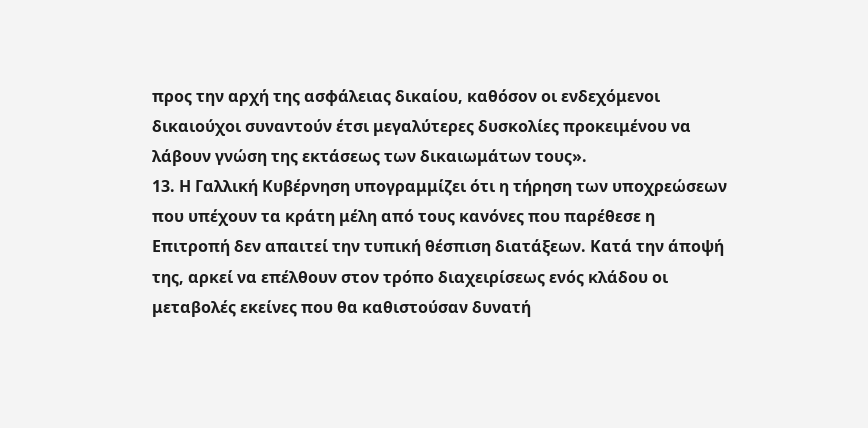προς την αρχή της ασφάλειας δικαίου, καθόσον οι ενδεχόμενοι δικαιούχοι συναντούν έτσι μεγαλύτερες δυσκολίες προκειμένου να λάβουν γνώση της εκτάσεως των δικαιωμάτων τους».
13. Η Γαλλική Κυβέρνηση υπογραμμίζει ότι η τήρηση των υποχρεώσεων που υπέχουν τα κράτη μέλη από τους κανόνες που παρέθεσε η Επιτροπή δεν απαιτεί την τυπική θέσπιση διατάξεων. Κατά την άποψή της, αρκεί να επέλθουν στον τρόπο διαχειρίσεως ενός κλάδου οι μεταβολές εκείνες που θα καθιστούσαν δυνατή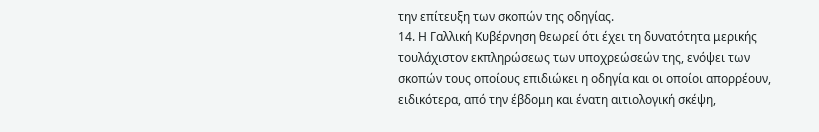την επίτευξη των σκοπών της οδηγίας.
14. Η Γαλλική Κυβέρνηση θεωρεί ότι έχει τη δυνατότητα μερικής τουλάχιστον εκπληρώσεως των υποχρεώσεών της, ενόψει των σκοπών τους οποίους επιδιώκει η οδηγία και οι οποίοι απορρέουν, ειδικότερα, από την έβδομη και ένατη αιτιολογική σκέψη,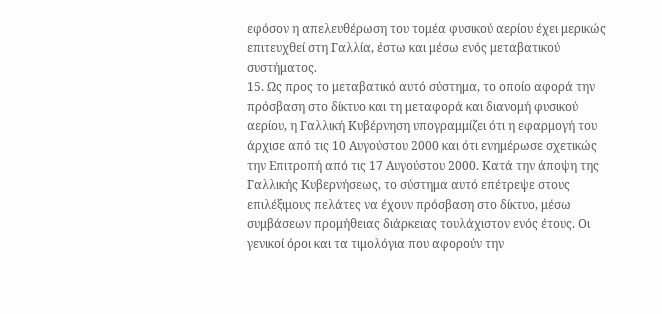εφόσον η απελευθέρωση του τομέα φυσικού αερίου έχει μερικώς επιτευχθεί στη Γαλλία, έστω και μέσω ενός μεταβατικού συστήματος.
15. Ως προς το μεταβατικό αυτό σύστημα, το οποίο αφορά την πρόσβαση στο δίκτυο και τη μεταφορά και διανομή φυσικού αερίου, η Γαλλική Κυβέρνηση υπογραμμίζει ότι η εφαρμογή του άρχισε από τις 10 Αυγούστου 2000 και ότι ενημέρωσε σχετικώς την Επιτροπή από τις 17 Αυγούστου 2000. Κατά την άποψη της Γαλλικής Κυβερνήσεως, το σύστημα αυτό επέτρεψε στους επιλέξιμους πελάτες να έχουν πρόσβαση στο δίκτυο, μέσω συμβάσεων προμήθειας διάρκειας τουλάχιστον ενός έτους. Οι γενικοί όροι και τα τιμολόγια που αφορούν την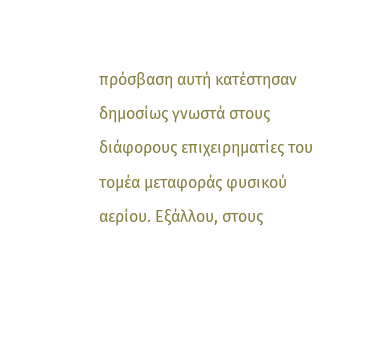πρόσβαση αυτή κατέστησαν δημοσίως γνωστά στους διάφορους επιχειρηματίες του τομέα μεταφοράς φυσικού αερίου. Εξάλλου, στους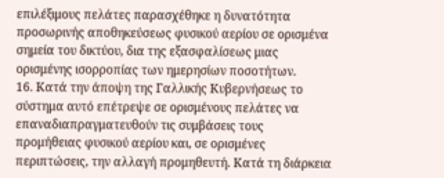επιλέξιμους πελάτες παρασχέθηκε η δυνατότητα προσωρινής αποθηκεύσεως φυσικού αερίου σε ορισμένα σημεία του δικτύου, δια της εξασφαλίσεως μιας ορισμένης ισορροπίας των ημερησίων ποσοτήτων.
16. Κατά την άποψη της Γαλλικής Κυβερνήσεως το σύστημα αυτό επέτρεψε σε ορισμένους πελάτες να επαναδιαπραγματευθούν τις συμβάσεις τους προμήθειας φυσικού αερίου και, σε ορισμένες περιπτώσεις, την αλλαγή προμηθευτή. Κατά τη διάρκεια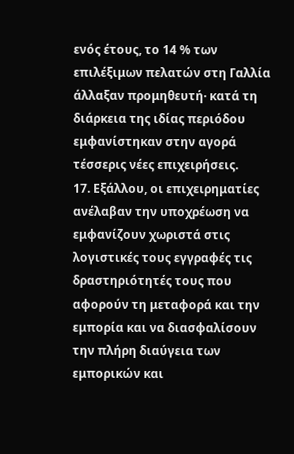ενός έτους, το 14 % των επιλέξιμων πελατών στη Γαλλία άλλαξαν προμηθευτή· κατά τη διάρκεια της ιδίας περιόδου εμφανίστηκαν στην αγορά τέσσερις νέες επιχειρήσεις.
17. Εξάλλου, οι επιχειρηματίες ανέλαβαν την υποχρέωση να εμφανίζουν χωριστά στις λογιστικές τους εγγραφές τις δραστηριότητές τους που αφορούν τη μεταφορά και την εμπορία και να διασφαλίσουν την πλήρη διαύγεια των εμπορικών και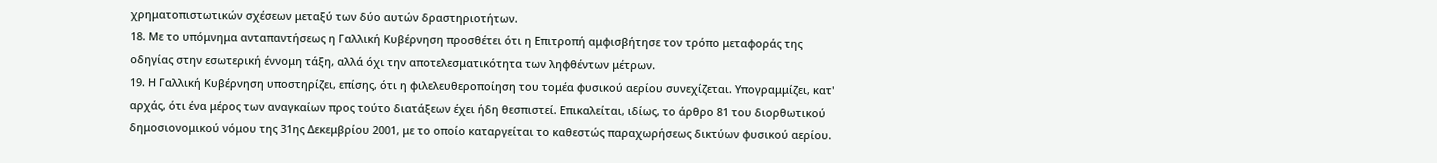χρηματοπιστωτικών σχέσεων μεταξύ των δύο αυτών δραστηριοτήτων.
18. Με το υπόμνημα ανταπαντήσεως η Γαλλική Κυβέρνηση προσθέτει ότι η Επιτροπή αμφισβήτησε τον τρόπο μεταφοράς της οδηγίας στην εσωτερική έννομη τάξη, αλλά όχι την αποτελεσματικότητα των ληφθέντων μέτρων.
19. Η Γαλλική Κυβέρνηση υποστηρίζει, επίσης, ότι η φιλελευθεροποίηση του τομέα φυσικού αερίου συνεχίζεται. Υπογραμμίζει, κατ' αρχάς, ότι ένα μέρος των αναγκαίων προς τούτο διατάξεων έχει ήδη θεσπιστεί. Επικαλείται, ιδίως, το άρθρο 81 του διορθωτικού δημοσιονομικού νόμου της 31ης Δεκεμβρίου 2001, με το οποίο καταργείται το καθεστώς παραχωρήσεως δικτύων φυσικού αερίου.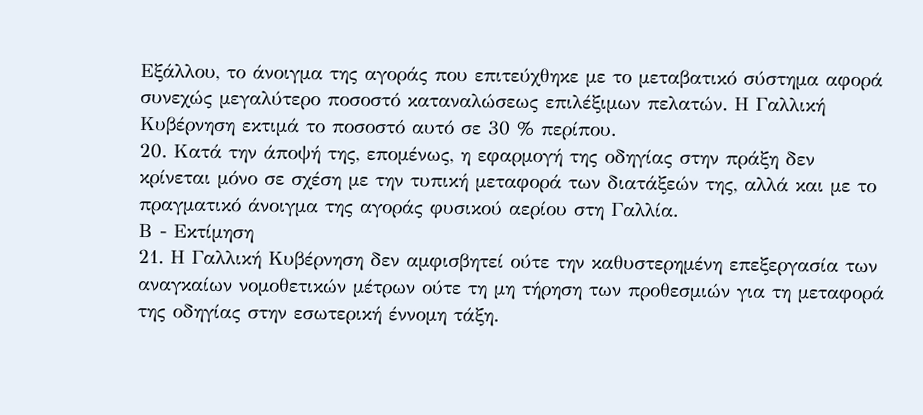Εξάλλου, το άνοιγμα της αγοράς που επιτεύχθηκε με το μεταβατικό σύστημα αφορά συνεχώς μεγαλύτερο ποσοστό καταναλώσεως επιλέξιμων πελατών. Η Γαλλική Κυβέρνηση εκτιμά το ποσοστό αυτό σε 30 % περίπου.
20. Κατά την άποψή της, επομένως, η εφαρμογή της οδηγίας στην πράξη δεν κρίνεται μόνο σε σχέση με την τυπική μεταφορά των διατάξεών της, αλλά και με το πραγματικό άνοιγμα της αγοράς φυσικού αερίου στη Γαλλία.
Β - Εκτίμηση
21. Η Γαλλική Κυβέρνηση δεν αμφισβητεί ούτε την καθυστερημένη επεξεργασία των αναγκαίων νομοθετικών μέτρων ούτε τη μη τήρηση των προθεσμιών για τη μεταφορά της οδηγίας στην εσωτερική έννομη τάξη.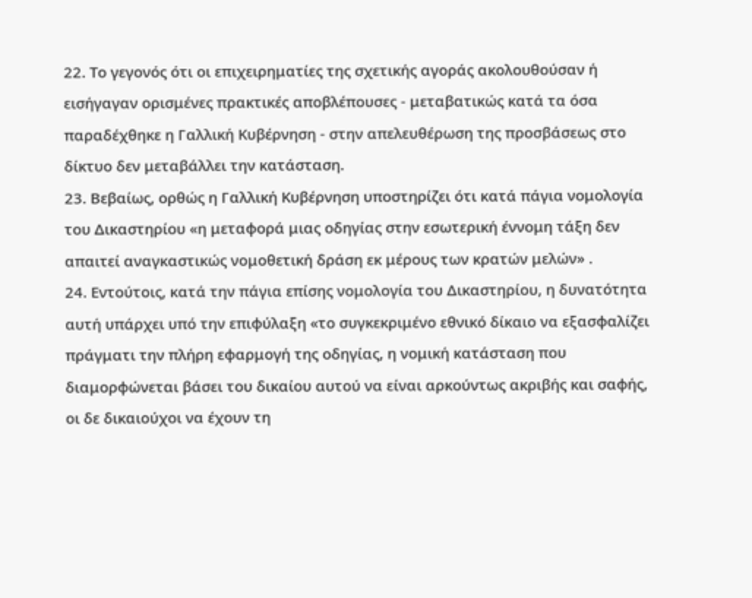22. Το γεγονός ότι οι επιχειρηματίες της σχετικής αγοράς ακολουθούσαν ή εισήγαγαν ορισμένες πρακτικές αποβλέπουσες - μεταβατικώς κατά τα όσα παραδέχθηκε η Γαλλική Κυβέρνηση - στην απελευθέρωση της προσβάσεως στο δίκτυο δεν μεταβάλλει την κατάσταση.
23. Βεβαίως, ορθώς η Γαλλική Κυβέρνηση υποστηρίζει ότι κατά πάγια νομολογία του Δικαστηρίου «η μεταφορά μιας οδηγίας στην εσωτερική έννομη τάξη δεν απαιτεί αναγκαστικώς νομοθετική δράση εκ μέρους των κρατών μελών» .
24. Εντούτοις, κατά την πάγια επίσης νομολογία του Δικαστηρίου, η δυνατότητα αυτή υπάρχει υπό την επιφύλαξη «το συγκεκριμένο εθνικό δίκαιο να εξασφαλίζει πράγματι την πλήρη εφαρμογή της οδηγίας, η νομική κατάσταση που διαμορφώνεται βάσει του δικαίου αυτού να είναι αρκούντως ακριβής και σαφής, οι δε δικαιούχοι να έχουν τη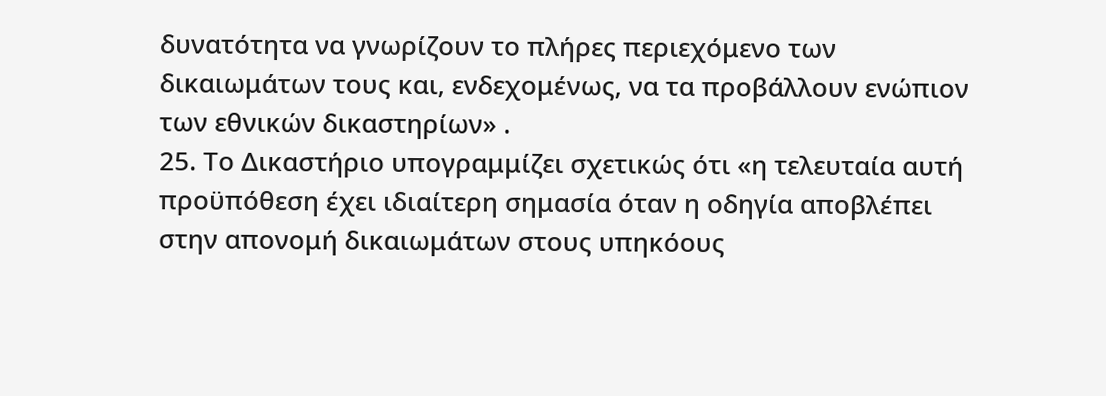δυνατότητα να γνωρίζουν το πλήρες περιεχόμενο των δικαιωμάτων τους και, ενδεχομένως, να τα προβάλλουν ενώπιον των εθνικών δικαστηρίων» .
25. Το Δικαστήριο υπογραμμίζει σχετικώς ότι «η τελευταία αυτή προϋπόθεση έχει ιδιαίτερη σημασία όταν η οδηγία αποβλέπει στην απονομή δικαιωμάτων στους υπηκόους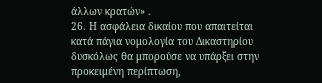άλλων κρατών» .
26. Η ασφάλεια δικαίου που απαιτείται κατά πάγια νομολογία του Δικαστηρίου δυσκόλως θα μπορούσε να υπάρξει στην προκειμένη περίπτωση,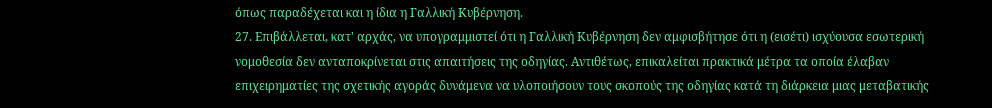όπως παραδέχεται και η ίδια η Γαλλική Κυβέρνηση.
27. Επιβάλλεται, κατ' αρχάς, να υπογραμμιστεί ότι η Γαλλική Κυβέρνηση δεν αμφισβήτησε ότι η (εισέτι) ισχύουσα εσωτερική νομοθεσία δεν ανταποκρίνεται στις απαιτήσεις της οδηγίας. Αντιθέτως, επικαλείται πρακτικά μέτρα τα οποία έλαβαν επιχειρηματίες της σχετικής αγοράς δυνάμενα να υλοποιήσουν τους σκοπούς της οδηγίας κατά τη διάρκεια μιας μεταβατικής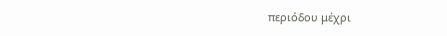περιόδου μέχρι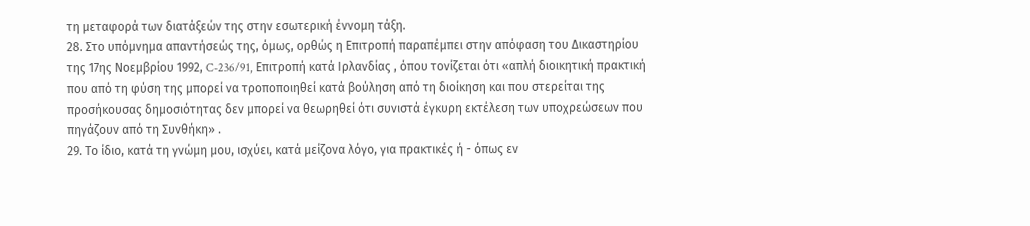τη μεταφορά των διατάξεών της στην εσωτερική έννομη τάξη.
28. Στο υπόμνημα απαντήσεώς της, όμως, ορθώς η Επιτροπή παραπέμπει στην απόφαση του Δικαστηρίου της 17ης Νοεμβρίου 1992, C-236/91, Επιτροπή κατά Ιρλανδίας , όπου τονίζεται ότι «απλή διοικητική πρακτική που από τη φύση της μπορεί να τροποποιηθεί κατά βούληση από τη διοίκηση και που στερείται της προσήκουσας δημοσιότητας δεν μπορεί να θεωρηθεί ότι συνιστά έγκυρη εκτέλεση των υποχρεώσεων που πηγάζουν από τη Συνθήκη» .
29. Το ίδιο, κατά τη γνώμη μου, ισχύει, κατά μείζονα λόγο, για πρακτικές ή - όπως εν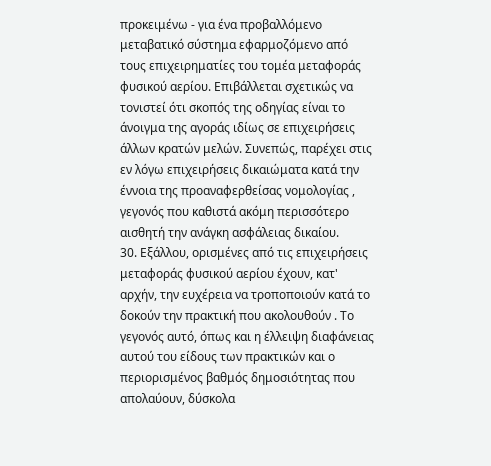προκειμένω - για ένα προβαλλόμενο μεταβατικό σύστημα εφαρμοζόμενο από τους επιχειρηματίες του τομέα μεταφοράς φυσικού αερίου. Επιβάλλεται σχετικώς να τονιστεί ότι σκοπός της οδηγίας είναι το άνοιγμα της αγοράς ιδίως σε επιχειρήσεις άλλων κρατών μελών. Συνεπώς, παρέχει στις εν λόγω επιχειρήσεις δικαιώματα κατά την έννοια της προαναφερθείσας νομολογίας , γεγονός που καθιστά ακόμη περισσότερο αισθητή την ανάγκη ασφάλειας δικαίου.
30. Εξάλλου, ορισμένες από τις επιχειρήσεις μεταφοράς φυσικού αερίου έχουν, κατ' αρχήν, την ευχέρεια να τροποποιούν κατά το δοκούν την πρακτική που ακολουθούν . Το γεγονός αυτό, όπως και η έλλειψη διαφάνειας αυτού του είδους των πρακτικών και ο περιορισμένος βαθμός δημοσιότητας που απολαύουν, δύσκολα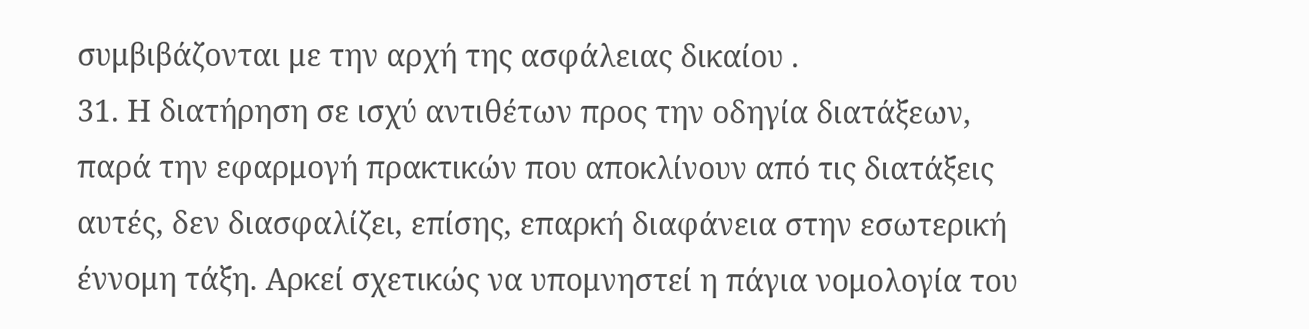συμβιβάζονται με την αρχή της ασφάλειας δικαίου .
31. Η διατήρηση σε ισχύ αντιθέτων προς την οδηγία διατάξεων, παρά την εφαρμογή πρακτικών που αποκλίνουν από τις διατάξεις αυτές, δεν διασφαλίζει, επίσης, επαρκή διαφάνεια στην εσωτερική έννομη τάξη. Αρκεί σχετικώς να υπομνηστεί η πάγια νομολογία του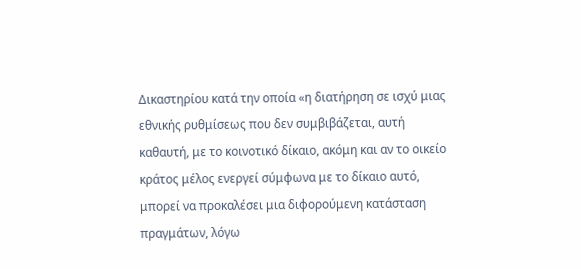Δικαστηρίου κατά την οποία «η διατήρηση σε ισχύ μιας εθνικής ρυθμίσεως που δεν συμβιβάζεται, αυτή καθαυτή, με το κοινοτικό δίκαιο, ακόμη και αν το οικείο κράτος μέλος ενεργεί σύμφωνα με το δίκαιο αυτό, μπορεί να προκαλέσει μια διφορούμενη κατάσταση πραγμάτων, λόγω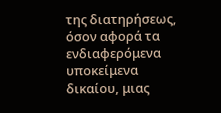της διατηρήσεως, όσον αφορά τα ενδιαφερόμενα υποκείμενα δικαίου, μιας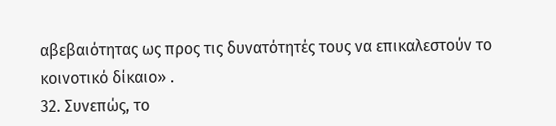αβεβαιότητας ως προς τις δυνατότητές τους να επικαλεστούν το κοινοτικό δίκαιο» .
32. Συνεπώς, το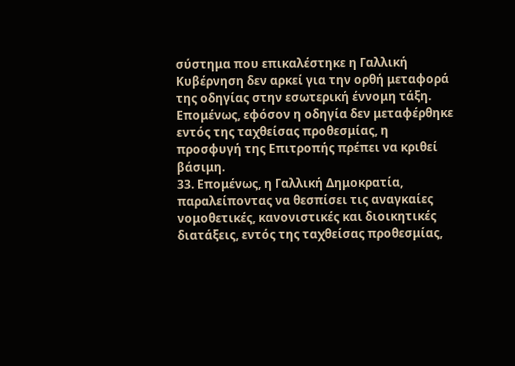σύστημα που επικαλέστηκε η Γαλλική Κυβέρνηση δεν αρκεί για την ορθή μεταφορά της οδηγίας στην εσωτερική έννομη τάξη. Επομένως, εφόσον η οδηγία δεν μεταφέρθηκε εντός της ταχθείσας προθεσμίας, η προσφυγή της Επιτροπής πρέπει να κριθεί βάσιμη.
33. Επομένως, η Γαλλική Δημοκρατία, παραλείποντας να θεσπίσει τις αναγκαίες νομοθετικές, κανονιστικές και διοικητικές διατάξεις, εντός της ταχθείσας προθεσμίας,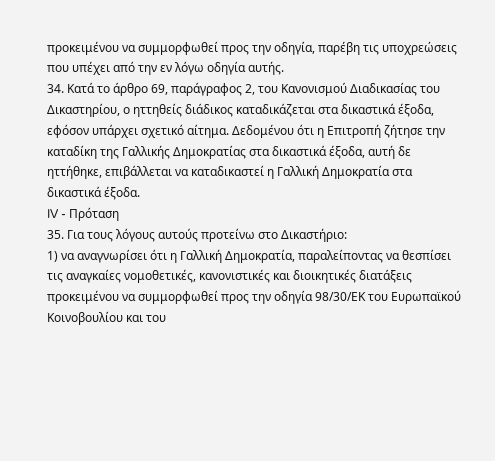προκειμένου να συμμορφωθεί προς την οδηγία, παρέβη τις υποχρεώσεις που υπέχει από την εν λόγω οδηγία αυτής.
34. Κατά το άρθρο 69, παράγραφος 2, του Κανονισμού Διαδικασίας του Δικαστηρίου, ο ηττηθείς διάδικος καταδικάζεται στα δικαστικά έξοδα, εφόσον υπάρχει σχετικό αίτημα. Δεδομένου ότι η Επιτροπή ζήτησε την καταδίκη της Γαλλικής Δημοκρατίας στα δικαστικά έξοδα, αυτή δε ηττήθηκε, επιβάλλεται να καταδικαστεί η Γαλλική Δημοκρατία στα δικαστικά έξοδα.
IV - Πρόταση
35. Για τους λόγους αυτούς προτείνω στο Δικαστήριο:
1) να αναγνωρίσει ότι η Γαλλική Δημοκρατία, παραλείποντας να θεσπίσει τις αναγκαίες νομοθετικές, κανονιστικές και διοικητικές διατάξεις προκειμένου να συμμορφωθεί προς την οδηγία 98/30/ΕΚ του Ευρωπαϊκού Κοινοβουλίου και του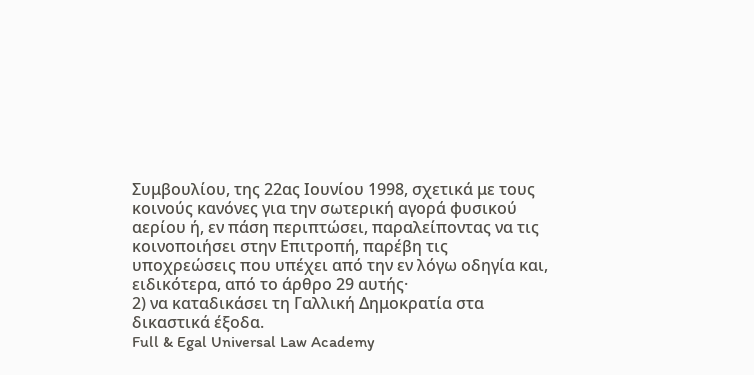Συμβουλίου, της 22ας Ιουνίου 1998, σχετικά με τους κοινούς κανόνες για την σωτερική αγορά φυσικού αερίου ή, εν πάση περιπτώσει, παραλείποντας να τις κοινοποιήσει στην Επιτροπή, παρέβη τις υποχρεώσεις που υπέχει από την εν λόγω οδηγία και, ειδικότερα, από το άρθρο 29 αυτής·
2) να καταδικάσει τη Γαλλική Δημοκρατία στα δικαστικά έξοδα.
Full & Egal Universal Law Academy